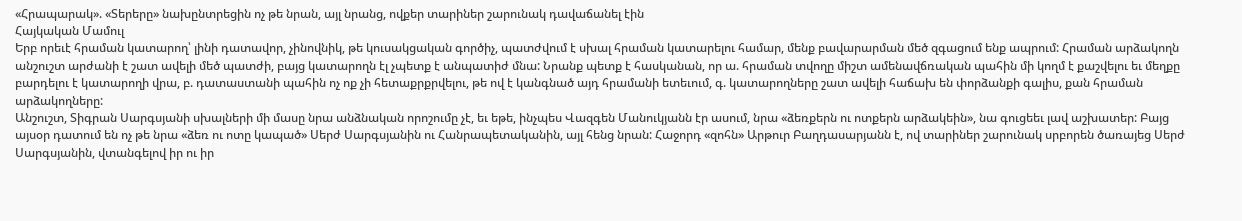«Հրապարակ». «Տերերը» նախընտրեցին ոչ թե նրան, այլ նրանց, ովքեր տարիներ շարունակ դավաճանել էին
Հայկական Մամուլ
Երբ որեւէ հրաման կատարող՝ լինի դատավոր, չինովնիկ, թե կուսակցական գործիչ, պատժվում է սխալ հրաման կատարելու համար, մենք բավարարման մեծ զգացում ենք ապրում: Հրաման արձակողն անշուշտ արժանի է շատ ավելի մեծ պատժի, բայց կատարողն էլ չպետք է անպատիժ մնա: Նրանք պետք է հասկանան, որ ա. հրաման տվողը միշտ ամենավճռական պահին մի կողմ է քաշվելու եւ մեղքը բարդելու է կատարողի վրա, բ. դատաստանի պահին ոչ ոք չի հետաքրքրվելու, թե ով է կանգնած այդ հրամանի ետեւում, գ. կատարողները շատ ավելի հաճախ են փորձանքի գալիս, քան հրաման արձակողները:
Անշուշտ, Տիգրան Սարգսյանի սխալների մի մասը նրա անձնական որոշումը չէ, եւ եթե, ինչպես Վազգեն Մանուկյանն էր ասում, նրա «ձեռքերն ու ոտքերն արձակեին», նա գուցեեւ լավ աշխատեր: Բայց այսօր դատում են ոչ թե նրա «ձեռ ու ոտը կապած» Սերժ Սարգսյանին ու Հանրապետականին, այլ հենց նրան: Հաջորդ «զոհն» Արթուր Բաղդասարյանն է, ով տարիներ շարունակ սրբորեն ծառայեց Սերժ Սարգսյանին, վտանգելով իր ու իր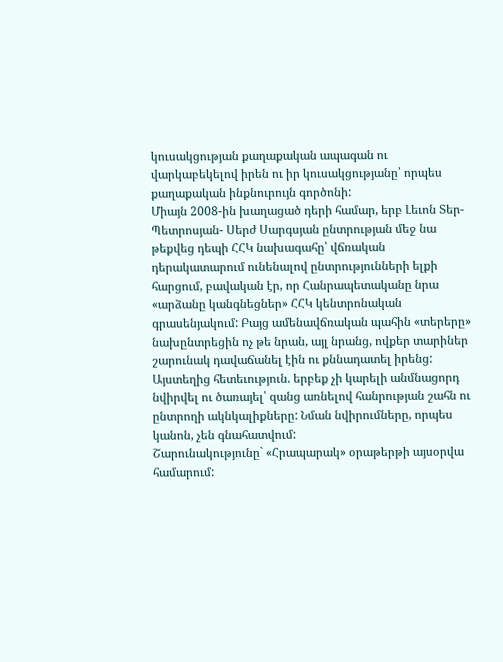կուսակցության քաղաքական ապագան ու վարկաբեկելով իրեն ու իր կուսակցությանը՝ որպես քաղաքական ինքնուրույն գործոնի:
Միայն 2008-ին խաղացած դերի համար, երբ Լեւոն Տեր-Պետրոսյան- Սերժ Սարգսյան ընտրության մեջ նա թեքվեց դեպի ՀՀԿ նախագահը՝ վճռական դերակատարում ունենալով ընտրությունների ելքի հարցում, բավական էր, որ Հանրապետականը նրա «արձանը կանգնեցներ» ՀՀԿ կենտրոնական գրասենյակում: Բայց ամենավճռական պահին «տերերը» նախընտրեցին ոչ թե նրան, այլ նրանց, ովքեր տարիներ շարունակ դավաճանել էին ու քննադատել իրենց: Այստեղից հետեւություն. երբեք չի կարելի անմնացորդ նվիրվել ու ծառայել՝ զանց առնելով հանրության շահն ու ընտրողի ակնկալիքները: Նման նվիրումները, որպես կանոն, չեն գնահատվում:
Շարունակությունը` «Հրապարակ» օրաթերթի այսօրվա համարում: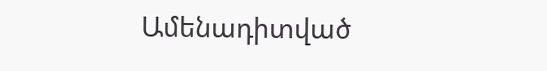Ամենադիտված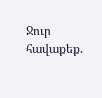Ջուր հավաքեք.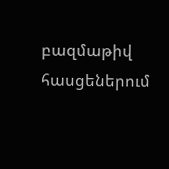բազմաթիվ հասցեներում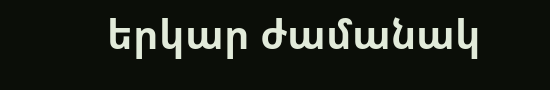երկար ժամանակ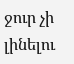ջուր չի լինելու